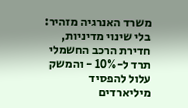משרד האנרגיה מזהיר: בלי שינוי מדיניות, חדירת הרכב החשמלי תרד ל-10% - והמשק עלול להפסיד מיליארדים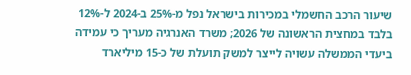שיעור הרכב החשמלי במכירות בישראל נפל מ-25% ב-2024 ל-12% בלבד במחצית הראשונה של 2026; משרד האנרגיה מעריך כי עמידה ביעדי הממשלה עשויה לייצר למשק תועלת של כ-15 מיליארד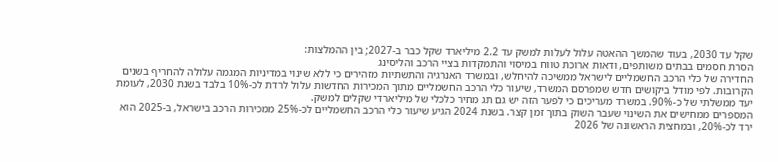שקל עד 2030, בעוד שהמשך ההאטה עלול לעלות למשק עד 2.2 מיליארד שקל כבר ב-2027; בין ההמלצות:
הסרת חסמים בבתים משותפים, ודאות ארוכת טווח במיסוי והתמקדות בציי הרכב והליסינג
החדירה של כלי הרכב החשמליים לישראל ממשיכה להיחלש, ובמשרד האנרגיה והתשתיות מזהירים כי ללא שינוי במדיניות המגמה עלולה להחריף בשנים הקרובות. לפי מודל ביקושים חדש שמפרסם המשרד, שיעור כלי הרכב החשמליים מתוך המכירות החדשות עלול לרדת לכ-10% בלבד בשנת 2030, לעומת יעד ממשלתי של כ-90%. במשרד מעריכים כי לפער הזה יש גם תג מחיר כלכלי של מיליארדי שקלים למשק.
המספרים ממחישים את השינוי שעבר השוק בתוך זמן קצר. בשנת 2024 הגיע שיעור כלי הרכב החשמליים לכ-25% ממכירות הרכב בישראל, ב-2025 הוא ירד לכ-20%, ובמחצית הראשונה של 2026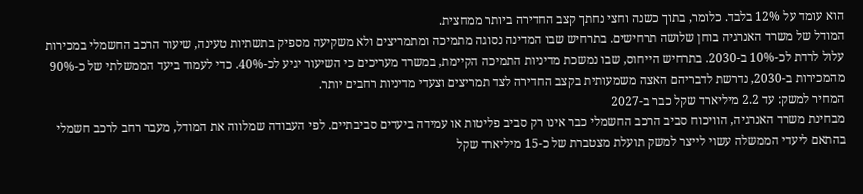הוא עומד על 12% בלבד. כלומר, בתוך כשנה וחצי נחתך קצב החדירה ביותר ממחצית.
המודל של משרד האנרגיה בוחן שלושה תרחישים. בתרחיש שבו המדינה נסוגה מתמיכה ומתמריצים ולא משקיעה מספיק בתשתיות טעינה, שיעור הרכב החשמלי במכירות עלול לרדת לכ-10% ב-2030. בתרחיש הייחוס, שבו נמשכת מדיניות התמיכה הקיימת, במשרד מעריכים כי השיעור יגיע לכ-40%. כדי לעמוד ביעד הממשלתי של כ-90% מהמכירות ב-2030, נדרשת לדבריהם האצה משמעותית בקצב החדירה לצד תמריצים וצעדי מדיניות רחבים יותר.
המחיר למשק: עד 2.2 מיליארד שקל כבר ב-2027
מבחינת משרד האנרגיה, הוויכוח סביב הרכב החשמלי כבר אינו רק סביב פליטות או עמידה ביעדים סביבתיים. לפי העבודה שמלווה את המודל, מעבר רחב לרכב חשמלי בהתאם ליעדי הממשלה עשוי לייצר למשק תועלת מצטברת של כ-15 מיליארד שקל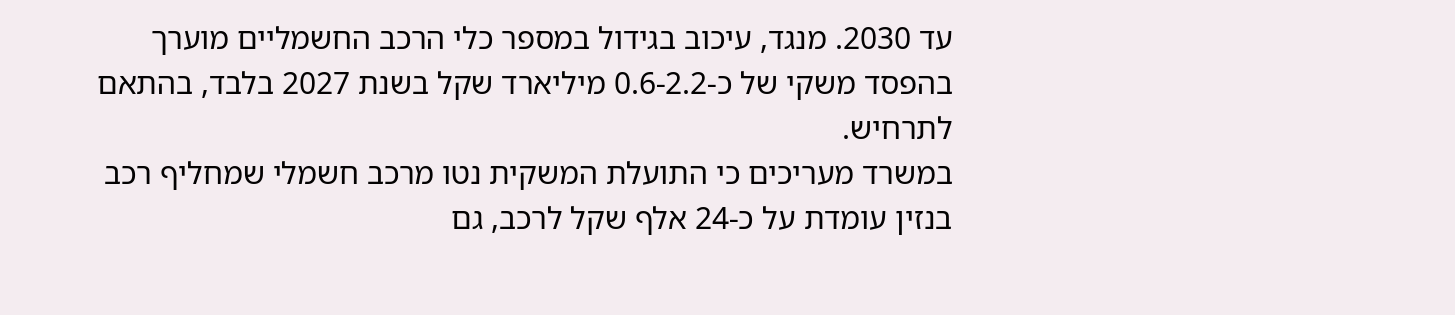עד 2030. מנגד, עיכוב בגידול במספר כלי הרכב החשמליים מוערך בהפסד משקי של כ-0.6-2.2 מיליארד שקל בשנת 2027 בלבד, בהתאם לתרחיש.
במשרד מעריכים כי התועלת המשקית נטו מרכב חשמלי שמחליף רכב בנזין עומדת על כ-24 אלף שקל לרכב, גם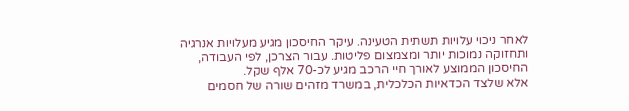לאחר ניכוי עלויות תשתית הטעינה. עיקר החיסכון מגיע מעלויות אנרגיה ותחזוקה נמוכות יותר ומצמצום פליטות. עבור הצרכן, לפי העבודה, החיסכון הממוצע לאורך חיי הרכב מגיע לכ-70 אלף שקל.
אלא שלצד הכדאיות הכלכלית, במשרד מזהים שורה של חסמים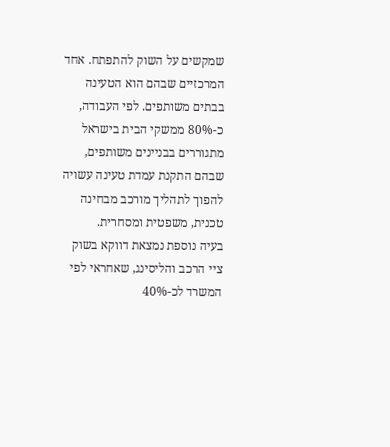שמקשים על השוק להתפתח. אחד המרכזיים שבהם הוא הטעינה בבתים משותפים. לפי העבודה, כ-80% ממשקי הבית בישראל מתגוררים בבניינים משותפים, שבהם התקנת עמדת טעינה עשויה להפוך לתהליך מורכב מבחינה טכנית, משפטית ומסחרית.
בעיה נוספת נמצאת דווקא בשוק ציי הרכב והליסינג, שאחראי לפי המשרד לכ-40%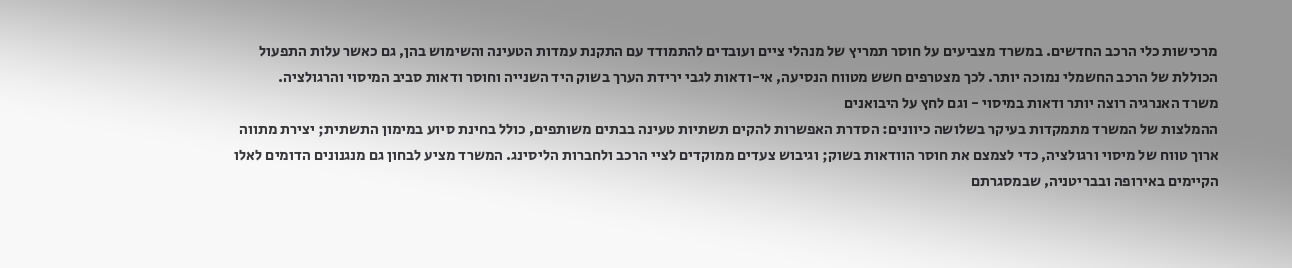מרכישות כלי הרכב החדשים. במשרד מצביעים על חוסר תמריץ של מנהלי ציים ועובדים להתמודד עם התקנת עמדות הטעינה והשימוש בהן, גם כאשר עלות התפעול הכוללת של הרכב החשמלי נמוכה יותר. לכך מצטרפים חשש מטווח הנסיעה, אי-ודאות לגבי ירידת הערך בשוק היד השנייה וחוסר ודאות סביב המיסוי והרגולציה.
משרד האנרגיה רוצה יותר ודאות במיסוי - וגם לחץ על היבואנים
ההמלצות של המשרד מתמקדות בעיקר בשלושה כיוונים: הסדרת האפשרות להקים תשתיות טעינה בבתים משותפים, כולל בחינת סיוע במימון התשתית; יצירת מתווה ארוך טווח של מיסוי ורגולציה, כדי לצמצם את חוסר הוודאות בשוק; וגיבוש צעדים ממוקדים לציי הרכב ולחברות הליסינג. המשרד מציע לבחון גם מנגנונים הדומים לאלו הקיימים באירופה ובבריטניה, שבמסגרתם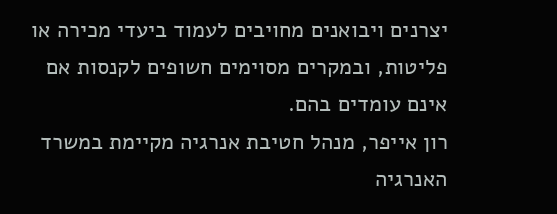יצרנים ויבואנים מחויבים לעמוד ביעדי מכירה או פליטות, ובמקרים מסוימים חשופים לקנסות אם אינם עומדים בהם.
רון אייפר, מנהל חטיבת אנרגיה מקיימת במשרד האנרגיה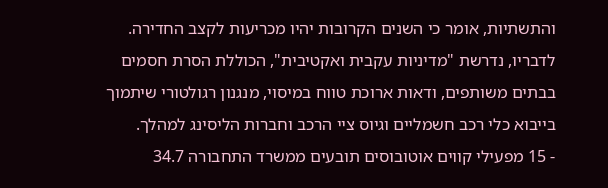והתשתיות, אומר כי השנים הקרובות יהיו מכריעות לקצב החדירה. לדבריו, נדרשת "מדיניות עקבית ואקטיבית", הכוללת הסרת חסמים בבתים משותפים, ודאות ארוכת טווח במיסוי, מנגנון רגולטורי שיתמוך בייבוא כלי רכב חשמליים וגיוס ציי הרכב וחברות הליסינג למהלך.
- 15 מפעילי קווים אוטובוסים תובעים ממשרד התחבורה 34.7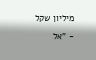מיליון שקל
- "אל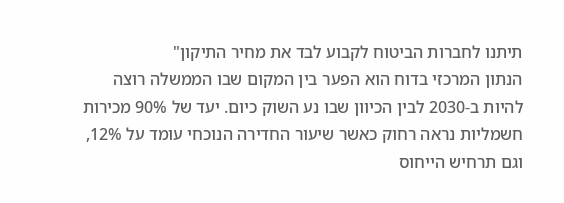תיתנו לחברות הביטוח לקבוע לבד את מחיר התיקון"
הנתון המרכזי בדוח הוא הפער בין המקום שבו הממשלה רוצה להיות ב-2030 לבין הכיוון שבו נע השוק כיום. יעד של 90% מכירות חשמליות נראה רחוק כאשר שיעור החדירה הנוכחי עומד על 12%, וגם תרחיש הייחוס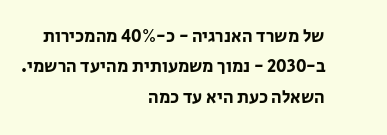של משרד האנרגיה - כ-40% מהמכירות ב-2030 - נמוך משמעותית מהיעד הרשמי. השאלה כעת היא עד כמה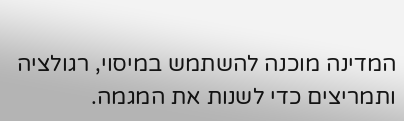המדינה מוכנה להשתמש במיסוי, רגולציה ותמריצים כדי לשנות את המגמה.